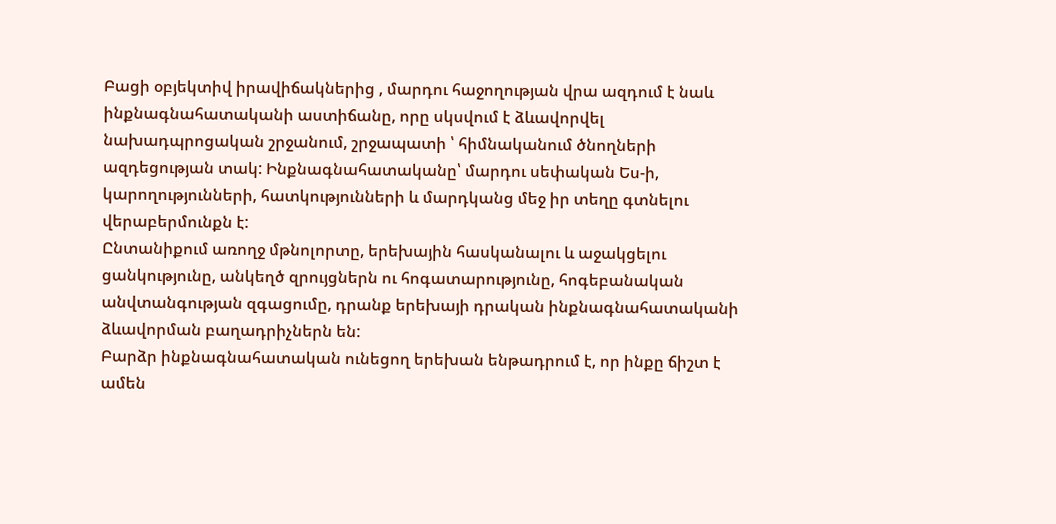Բացի օբյեկտիվ իրավիճակներից , մարդու հաջողության վրա ազդում է նաև ինքնագնահատականի աստիճանը, որը սկսվում է ձևավորվել նախադպրոցական շրջանում, շրջապատի ՝ հիմնականում ծնողների ազդեցության տակ: Ինքնագնահատականը՝ մարդու սեփական Ես-ի, կարողությունների, հատկությունների և մարդկանց մեջ իր տեղը գտնելու վերաբերմունքն է:
Ընտանիքում առողջ մթնոլորտը, երեխային հասկանալու և աջակցելու ցանկությունը, անկեղծ զրույցներն ու հոգատարությունը, հոգեբանական անվտանգության զգացումը, դրանք երեխայի դրական ինքնագնահատականի ձևավորման բաղադրիչներն են:
Բարձր ինքնագնահատական ունեցող երեխան ենթադրում է, որ ինքը ճիշտ է ամեն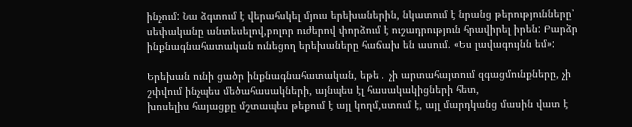ինչում: Նա ձգտում է վերահսկել մյուս երեխաներին, նկատում է նրանց թերությունները՝ սեփականը անտեսելով,բոլոր ուժերով փորձում է ուշադրություն հրավիրել իրեն: Բարձր ինքնագնահատական ունեցող երեխաները հաճախ են ասում. «Ես լավագույնն եմ»:

Երեխան ունի ցածր ինքնագնահատական, եթե․ չի արտահայտում զգացմունքները, չի շփվում ինչպես մեծահասակների, այնպես էլ հասակակիցների հետ,
խոսելիս հայացքը մշտապես թեքում է այլ կողմ,ստում է, այլ մարդկանց մասին վատ է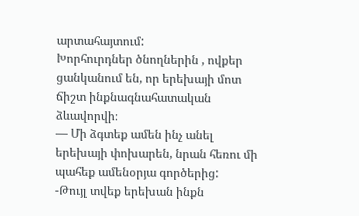արտահայտում:
Խորհուրդներ ծնողներին , ովքեր ցանկանում են, որ երեխայի մոտ ճիշտ ինքնագնահատական ձևավորվի։
— Մի ձգտեք ամեն ինչ անել երեխայի փոխարեն, նրան հեռու մի պահեք ամենօրյա գործերից:
-Թույլ տվեք երեխան ինքն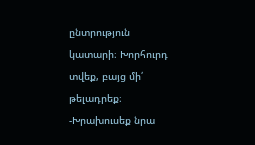ընտրություն կատարի։ Խորհուրդ տվեք, բայց մի՛ թելադրեք։
-Խրախուսեք նրա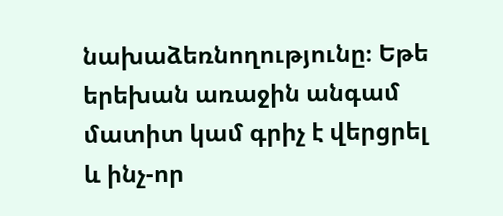նախաձեռնողությունը։ Եթե երեխան առաջին անգամ մատիտ կամ գրիչ է վերցրել և ինչ-որ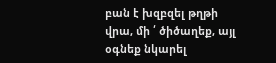բան է խզբզել թղթի վրա, մի ՛ ծիծաղեք, այլ օգնեք նկարել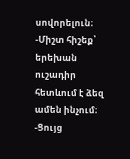սովորելուն։
-Միշտ հիշեք՝ երեխան ուշադիր հետևում է ձեզ ամեն ինչում։
-Ցույց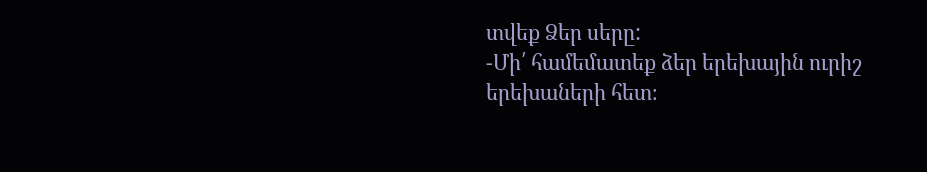տվեք Ձեր սերը:
-Մի՛ համեմատեք ձեր երեխային ուրիշ երեխաների հետ։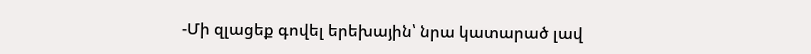-Մի զլացեք գովել երեխային՝ նրա կատարած լավ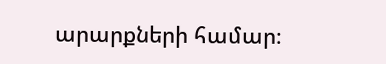արարքների համար։